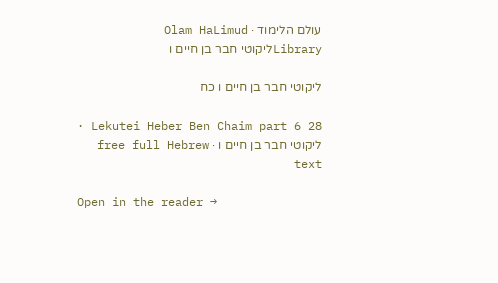עולם הלימוד · Olam HaLimud
Libraryליקוטי חבר בן חיים ו

ליקוטי חבר בן חיים ו כח

Lekutei Heber Ben Chaim part 6 28 · ליקוטי חבר בן חיים ו · free full Hebrew text

Open in the reader →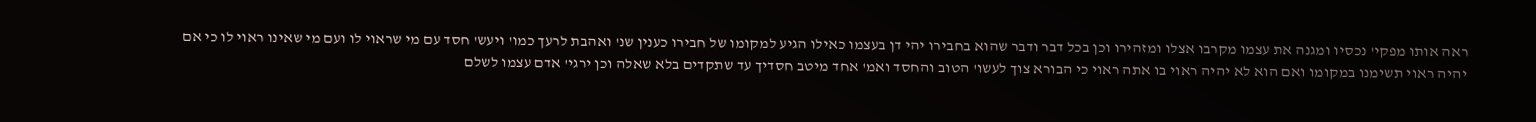ראה אותו מפקי' נכסיו ומגנה את עצמו מקרבו אצלו ומזהירו וכן בכל דבר ודבר שהוא בחבירו יהי דן בעצמו כאילו הגיע למקומו של חבירו כענין שנ' ואהבת לרעך כמו' ויעש' חסד עם מי שראוי לו ועם מי שאינו ראוי לו כי אם יהיה ראוי תשימנו במקומו ואם הוא לא יהיה ראוי בו אתה ראוי כי הבורא צוך לעשו' הטוב והחסד ואמ' אחד מיטב חסדיך עד שתקדים בלא שאלה וכן ירגי' אדם עצמו לשלם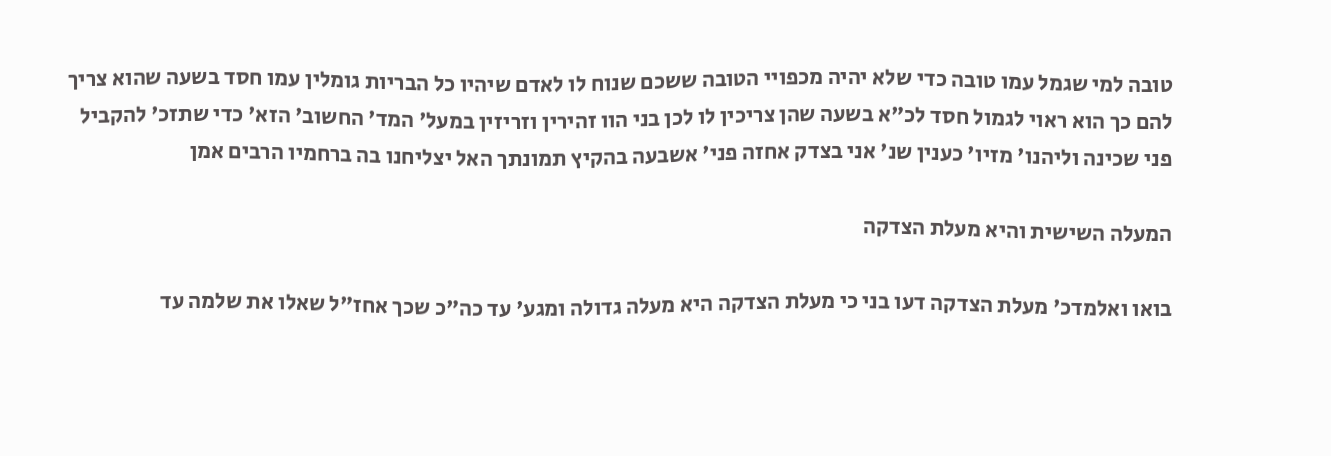טובה למי שגמל עמו טובה כדי שלא יהיה מכפויי הטובה ששכם שנוח לו לאדם שיהיו כל הבריות גומלין עמו חסד בשעה שהוא צריך להם כך הוא ראוי לגמול חסד לכ"א בשעה שהן צריכין לו לכן בני הוו זהירין וזריזין במעל' המד' החשוב' הזא' כדי שתזכ' להקביל פני שכינה וליהנו' מזיו' כענין שנ' אני בצדק אחזה פני' אשבעה בהקיץ תמונתך האל יצליחנו בה ברחמיו הרבים אמן

המעלה השישית והיא מעלת הצדקה

בואו ואלמדכ' מעלת הצדקה דעו בני כי מעלת הצדקה היא מעלה גדולה ומגע' עד כה"כ שכך אחז"ל שאלו את שלמה עד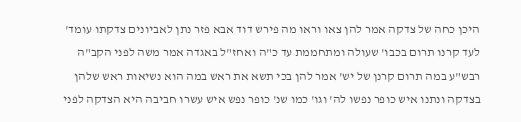היכן כחה של צדקה אמר להן צאו וראו מה פירש דוד אבא פזר נתן לאביונים צדקתו עומד' לעד קרנו תרום בכבו' שעולה ומתחממת עד כ"ה ואחז"ל באגדה אמר משה לפני הקב"ה רבש"ע במה תרום קרנן של יש' אמר להן בכי תשא את ראש במה הוא נשיאות ראש שלהן בצדקה ונתנו איש כופר נפשו לה' וגו' כמו שנ' כופר נפש איש עשרו חביבה היא הצדקה לפני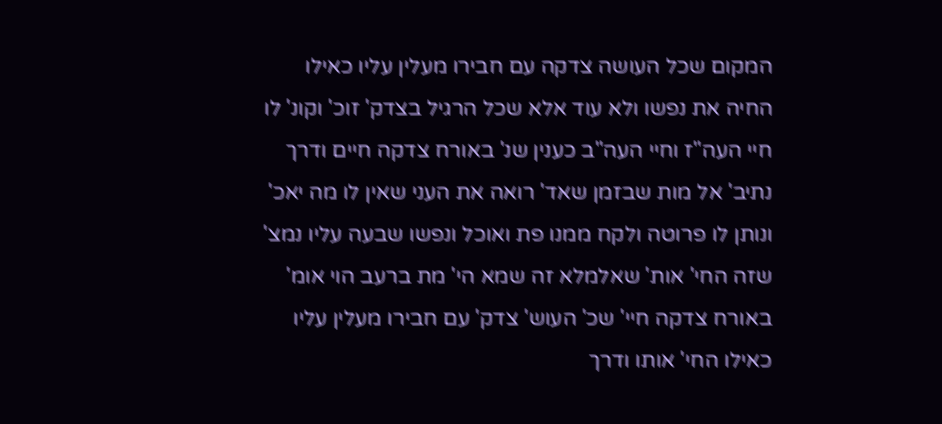המקום שכל העושה צדקה עם חבירו מעלין עליו כאילו החיה את נפשו ולא עוד אלא שכל הרגיל בצדק' זוכ' וקונ' לו חיי העה"ז וחיי העה"ב כענין שנ' באורח צדקה חיים ודרך נתיב' אל מות שבזמן שאד' רואה את העני שאין לו מה יאכ' ונותן לו פרוטה ולקח ממנו פת ואוכל ונפשו שבעה עליו נמצ' שזה החי' אות' שאלמלא זה שמא הי' מת ברעב הוי אומ' באורח צדקה חיי' שכ' העוש' צדק' עם חבירו מעלין עליו כאילו החי' אותו ודרך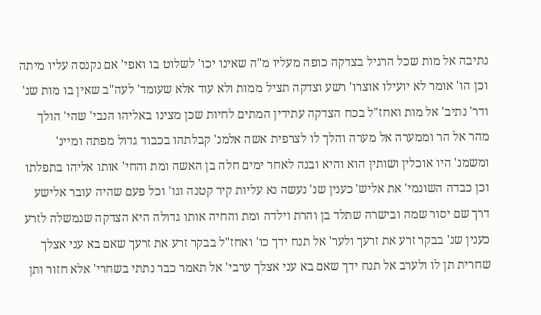נתיבה אל מות שכל הרגיל בצדקה כופה מעליו מ"ה שאינו יכו' לשלוט בו ואפי' אם נקנסה עליו מיתה וכן הו' אומר לא יועילו אוצרו' רשע וצדקה תציל ממות ולא עוד אלא שעומד' לעה"ב שאין בו מות שנ' ודר' נתיב' אל מות ואחז"ל בכח הצדקה עתידין המתים לחיות שכן מצינו באליהו הנבי' שהי' הולך מהר אל הר וממערה אל מערה והלך לו לצרפית אשה אלמנ' קבלתהו בכבוד גדול מפתה ומיינ' ומשמנ' היו אוכלין ושותין הוא והיא ובנה לאחר ימים חלה בן האשה ומת והחי' אותו אליהו בתפלתו וכן כבדה השונמי' את אליש' כענין שנ' נעשה נא עליות קיר קטנה וגו' וכל פעם שהיה עובר אלישע דרך שם יסור שמה ובישרה שתלד בן והרת וילדה ומת והחיה אותו גדולה היא הצדקה שנמשלה לזרע כענין שנ' בבקר זרע את זרעך ולער' אל תנח ידך כו' ואחז"ל בבקר זרע את זרעך שאם בא עני אצלך שחרית תן לו ולערב אל תנח ידך שאם בא עני אצלך ערבי' אל תאמר כבר נתתי בשחרי' אלא חזור ותן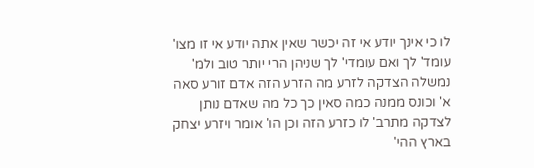לו כי אינך יודע אי זה יכשר שאין אתה יודע אי זו מצו' עומד' לך ואם עומדי' לך שניהן הרי יותר טוב ולמ' נמשלה הצדקה לזרע מה הזרע הזה אדם זורע סאה א' וכונס ממנה כמה סאין כך כל מה שאדם נותן לצדקה מתרב' לו כזרע הזה וכן הו' אומר ויזרע יצחק בארץ ההי'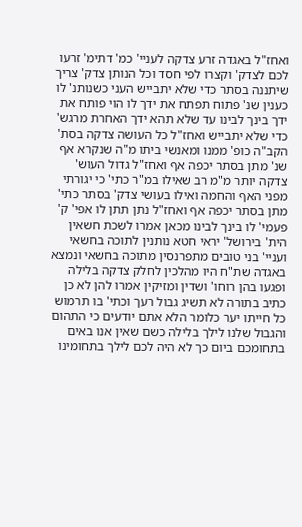ואחז"ל באגדה זרע צדקה לעניי' כמ' דתימ' זרעו לכם לצדק' וקצרו לפי חסד וכל הנותן צדק' צריך שיתננה בסתר כדי שלא יתבייש העני כשנותנ' לו כענין שנ' פתוח תפתח את ידך לו הוי פותח את ידך בינך לבינו עד שלא תהא ידך האחרת מרגש' כדי שלא יתבייש ואחז"ל כל העושה צדקה בסת' הקב"ה כופ' ממנו ומאנשי ביתו מ"ה שנקרא אף שנ' מתן בסתר יכפה אף ואחז"ל גדול העוש' צדקה יותר מ"מ רב שאילו במ"ר כתי' כי יגורתי מפני האף והחמה ואילו בעושי צדק' בסתר כתי' מתן בסתר יכפה אף ואחז"ל נתן תתן לו אפי' ק' פעמי' לו בינך לבינו מכאן אמרו לשכת חשאין הית' בירושל' יראי חטא נותנין לתוכה בחשאי ועניי' בני טובים מתפרנסין מתוכה בחשאי ונמצא באגדה שת"ח היו מהלכין לחלק צדקה בלילה ופגעו בהן רוחו' ושדין ומזיקין אמרו להן לא כן כתיב בתורה לא תשיג גבול רעך וכתי' בו תרמוש כל חייתו יער כלומר הלא אתם יודעים כי התהום והגבול שלנו לילך בלילה כשם שאין אנו באים בתחומכם ביום כך לא היה לכם לילך בתחומינו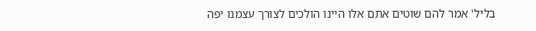בליל' אמר להם שוטים אתם אלו היינו הולכים לצורך עצמנו יפה